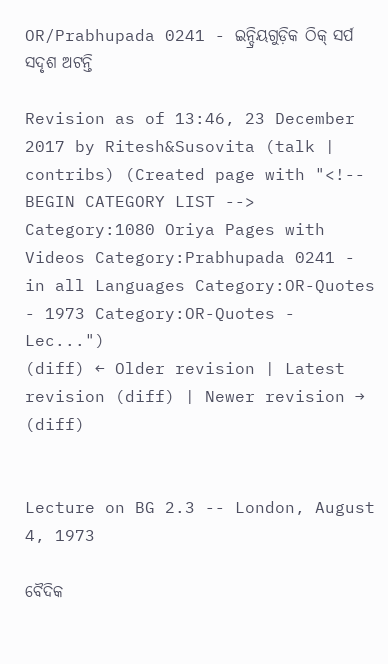OR/Prabhupada 0241 - ଇନ୍ଦ୍ରିୟଗୁଡ଼ିକ ଠିକ୍ ସର୍ପ ସଦୃଶ ଅଟନ୍ତି

Revision as of 13:46, 23 December 2017 by Ritesh&Susovita (talk | contribs) (Created page with "<!-- BEGIN CATEGORY LIST --> Category:1080 Oriya Pages with Videos Category:Prabhupada 0241 - in all Languages Category:OR-Quotes - 1973 Category:OR-Quotes - Lec...")
(diff) ← Older revision | Latest revision (diff) | Newer revision → (diff)


Lecture on BG 2.3 -- London, August 4, 1973

ବୈଦିକ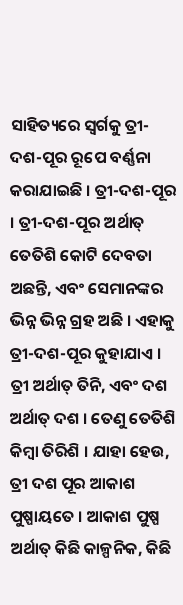ସାହିତ୍ୟରେ ସ୍ଵର୍ଗକୁ ତ୍ରୀ-ଦଶ-ପୂର ରୂପେ ବର୍ଣ୍ଣନା କରାଯାଇଛି । ତ୍ରୀ-ଦଶ-ପୂର । ତ୍ରୀ-ଦଶ-ପୂର ଅର୍ଥାତ୍ ତେତିଶି କୋଟି ଦେବତା ଅଛନ୍ତି, ଏବଂ ସେମାନଙ୍କର ଭିନ୍ନ ଭିନ୍ନ ଗ୍ରହ ଅଛି । ଏହାକୁ ତ୍ରୀ-ଦଶ-ପୂର କୁହାଯାଏ । ତ୍ରୀ ଅର୍ଥାତ୍ ତିନି, ଏବଂ ଦଶ ଅର୍ଥାତ୍ ଦଶ । ତେଣୁ ତେତିଶି କିମ୍ଵା ତିରିଶି । ଯାହା ହେଉ, ତ୍ରୀ ଦଶ ପୂର ଆକାଶ ପୁଷ୍ପାୟତେ । ଆକାଶ ପୁଷ୍ପ ଅର୍ଥାତ୍ କିଛି କାଳ୍ପନିକ, କିଛି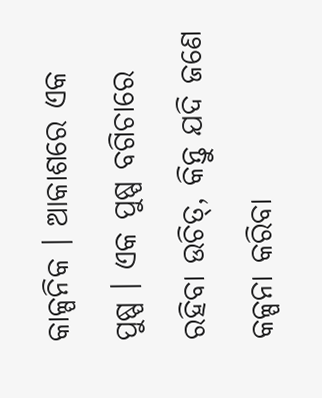କାଳ୍ପନିକ । ଆକାଶରେ ଏକ ପୁଷ୍ପ । ଏକ ପୁଷ୍ପ ବଗିଚାରେ ରହିବା ଉଚିତ୍, କିନ୍ତୁ ଯଦି ଜଣେ କଳ୍ପନା କରିବା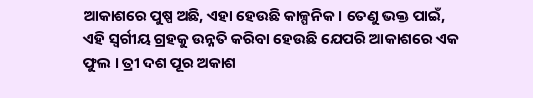ଆକାଶରେ ପୁଷ୍ପ ଅଛି, ଏହା ହେଉଛି କାଳ୍ପନିକ । ତେଣୁ ଭକ୍ତ ପାଇଁ, ଏହି ସ୍ଵର୍ଗୀୟ ଗ୍ରହକୁ ଉନ୍ନତି କରିବା ହେଉଛି ଯେପରି ଆକାଶରେ ଏକ ଫୁଲ । ତ୍ରୀ ଦଶ ପୂର ଅକାଶ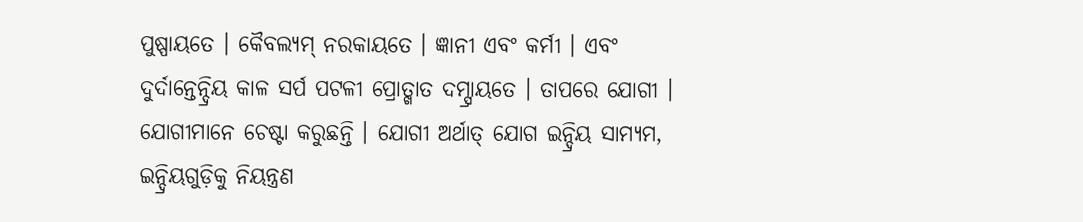ପୁଷ୍ପାୟତେ । କୈବଲ୍ୟମ୍ ନରକାୟତେ । ଜ୍ଞାନୀ ଏବଂ କର୍ମୀ । ଏବଂ ଦୁର୍ଦାନ୍ତେନ୍ଦ୍ରିୟ କାଳ ସର୍ପ ପଟଳୀ ପ୍ରୋତ୍ଖାତ ଦମ୍ସ୍ରାୟତେ । ତାପରେ ଯୋଗୀ । ଯୋଗୀମାନେ ଚେଷ୍ଟା କରୁଛନ୍ତି । ଯୋଗୀ ଅର୍ଥାତ୍ ଯୋଗ ଇନ୍ଦ୍ରିୟ ସାମ୍ୟମ, ଇନ୍ଦ୍ରିୟଗୁଡ଼ିକୁ ନିୟନ୍ତ୍ରଣ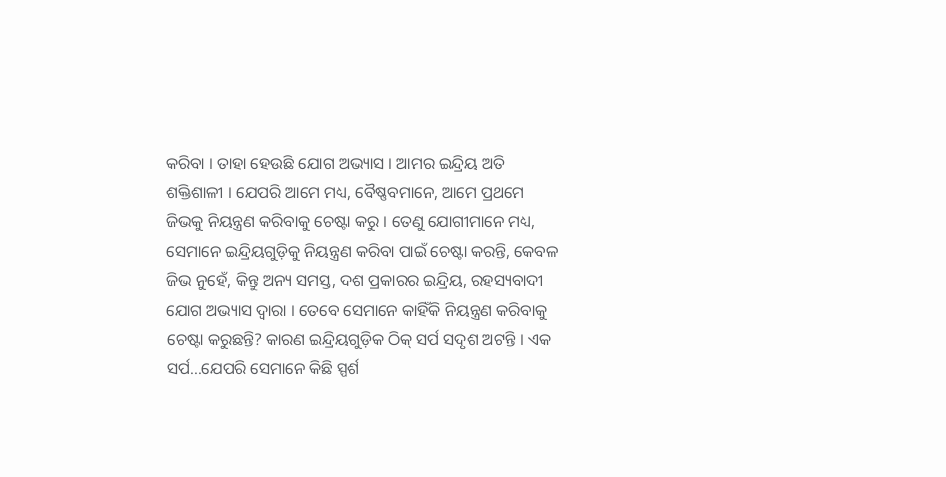କରିବା । ତାହା ହେଉଛି ଯୋଗ ଅଭ୍ୟାସ । ଆମର ଇନ୍ଦ୍ରିୟ ଅତି ଶକ୍ତିଶାଳୀ । ଯେପରି ଆମେ ମଧ୍ୟ, ବୈଷ୍ଣବମାନେ, ଆମେ ପ୍ରଥମେ ଜିଭକୁ ନିୟନ୍ତ୍ରଣ କରିବାକୁ ଚେଷ୍ଟା କରୁ । ତେଣୁ ଯୋଗୀମାନେ ମଧ୍ୟ, ସେମାନେ ଇନ୍ଦ୍ରିୟଗୁଡ଼ିକୁ ନିୟନ୍ତ୍ରଣ କରିବା ପାଇଁ ଚେଷ୍ଟା କରନ୍ତି, କେବଳ ଜିଭ ନୁହେଁ, କିନ୍ତୁ ଅନ୍ୟ ସମସ୍ତ, ଦଶ ପ୍ରକାରର ଇନ୍ଦ୍ରିୟ, ରହସ୍ୟବାଦୀ ଯୋଗ ଅଭ୍ୟାସ ଦ୍ଵାରା । ତେବେ ସେମାନେ କାହିଁକି ନିୟନ୍ତ୍ରଣ କରିବାକୁ ଚେଷ୍ଟା କରୁଛନ୍ତି? କାରଣ ଇନ୍ଦ୍ରିୟଗୁଡ଼ିକ ଠିକ୍ ସର୍ପ ସଦୃଶ ଅଟନ୍ତି । ଏକ ସର୍ପ...ଯେପରି ସେମାନେ କିଛି ସ୍ପର୍ଶ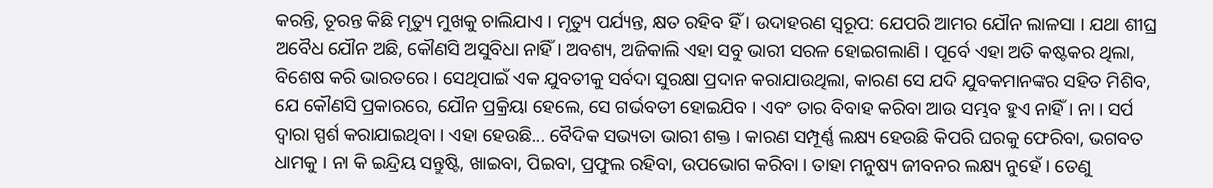କରନ୍ତି, ତୂରନ୍ତ କିଛି ମୃତ୍ୟୁ ମୁଖକୁ ଚାଲିଯାଏ । ମୃତ୍ୟୁ ପର୍ଯ୍ୟନ୍ତ, କ୍ଷତ ରହିବ ହିଁ । ଉଦାହରଣ ସ୍ଵରୂପ: ଯେପରି ଆମର ଯୌନ ଲାଳସା । ଯଥା ଶୀଘ୍ର ଅବୈଧ ଯୌନ ଅଛି, କୌଣସି ଅସୁବିଧା ନାହିଁ । ଅବଶ୍ୟ, ଅଜିକାଲି ଏହା ସବୁ ଭାରୀ ସରଳ ହୋଇଗଲାଣି । ପୂର୍ବେ ଏହା ଅତି କଷ୍ଟକର ଥିଲା, ବିଶେଷ କରି ଭାରତରେ । ସେଥିପାଇଁ ଏକ ଯୁବତୀକୁ ସର୍ବଦା ସୁରକ୍ଷା ପ୍ରଦାନ କରାଯାଉଥିଲା, କାରଣ ସେ ଯଦି ଯୁବକମାନଙ୍କର ସହିତ ମିଶିବ, ଯେ କୌଣସି ପ୍ରକାରରେ, ଯୌନ ପ୍ରକ୍ରିୟା ହେଲେ, ସେ ଗର୍ଭବତୀ ହୋଇଯିବ । ଏବଂ ତାର ବିବାହ କରିବା ଆଉ ସମ୍ଭବ ହୁଏ ନାହିଁ । ନା । ସର୍ପ ଦ୍ଵାରା ସ୍ପର୍ଶ କରାଯାଇଥିବା । ଏହା ହେଉଛି... ବୈଦିକ ସଭ୍ୟତା ଭାରୀ ଶକ୍ତ । କାରଣ ସମ୍ପୂର୍ଣ୍ଣ ଲକ୍ଷ୍ୟ ହେଉଛି କିପରି ଘରକୁ ଫେରିବା, ଭଗବତ ଧାମକୁ । ନା କି ଇନ୍ଦ୍ରିୟ ସନ୍ତୁଷ୍ଟି, ଖାଇବା, ପିଇବା, ପ୍ରଫୁଲ ରହିବା, ଉପଭୋଗ କରିବା । ତାହା ମନୁଷ୍ୟ ଜୀବନର ଲକ୍ଷ୍ୟ ନୁହେଁ । ତେଣୁ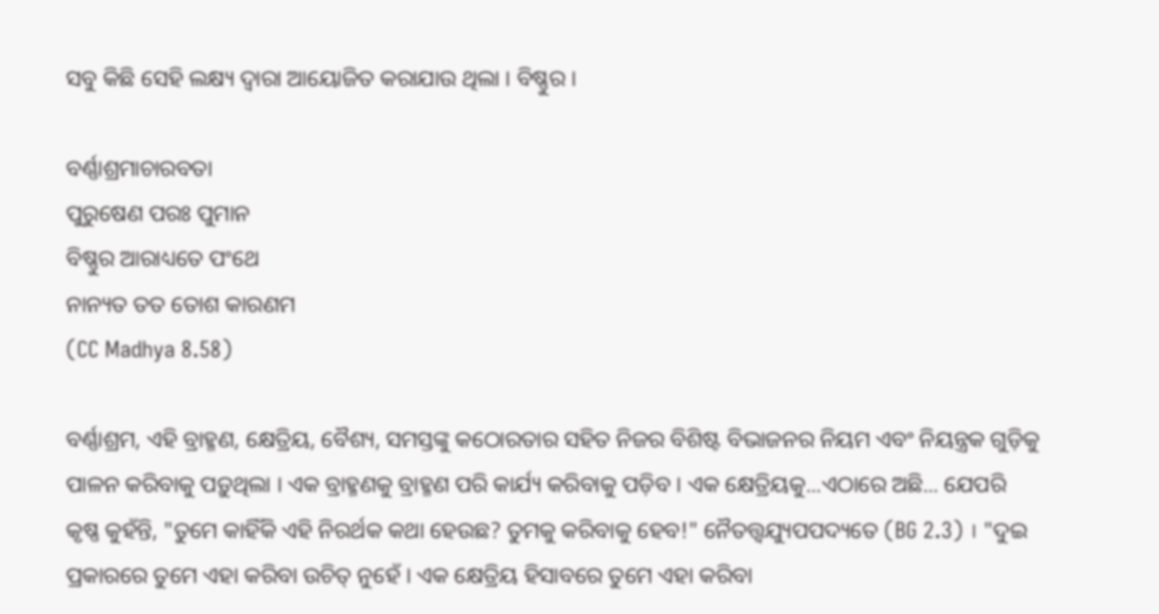ସବୁ କିଛି ସେହି ଲକ୍ଷ୍ୟ ଦ୍ଵାରା ଆୟୋଜିତ କରାଯାଉ ଥିଲା । ବିଷ୍ଣୁର ।

ବର୍ଣ୍ଣାଶ୍ରମାଚାରବତା
ପୁରୁଷେଣ ପରଃ ପୁମାନ
ବିଷ୍ଣୁର ଆରାଧ୍ୟତେ ପଂଥେ
ନାନ୍ୟତ ତତ ତୋଶ କାରଣମ
(CC Madhya 8.58)

ବର୍ଣ୍ଣାଶ୍ରମ, ଏହି ବ୍ରାହ୍ମଣ, କ୍ଷେତ୍ରିୟ, ବୈଶ୍ୟ, ସମସ୍ତଙ୍କୁ କଠୋରତାର ସହିତ ନିଜର ବିଶିଷ୍ଟ ବିଭାଜନର ନିୟମ ଏବଂ ନିୟନ୍ତ୍ରକ ଗୁଡ଼ିକୁ ପାଳନ କରିବାକୁ ପଡ଼ୁଥିଲା । ଏକ ବ୍ରାହ୍ମଣକୁ ବ୍ରାହ୍ମଣ ପରି କାର୍ଯ୍ୟ କରିବାକୁ ପଡ଼ିବ । ଏକ କ୍ଷେତ୍ରିୟକୁ...ଏଠାରେ ଅଛି... ଯେପରି କୃଷ୍ଣ କୁହଁନ୍ତି, "ତୁମେ କାହିଁକି ଏହି ନିରର୍ଥକ କଥା ହେଉଛ? ତୁମକୁ କରିବାକୁ ହେବ!" ନୈତତ୍ତ୍ଵଯ୍ୟୁପପଦ୍ୟତେ (BG 2.3) । "ଦୁଇ ପ୍ରକାରରେ ତୁମେ ଏହା କରିବା ଉଚିତ୍ ନୁହେଁ । ଏକ କ୍ଷେତ୍ରିୟ ହିସାବରେ ତୁମେ ଏହା କରିବା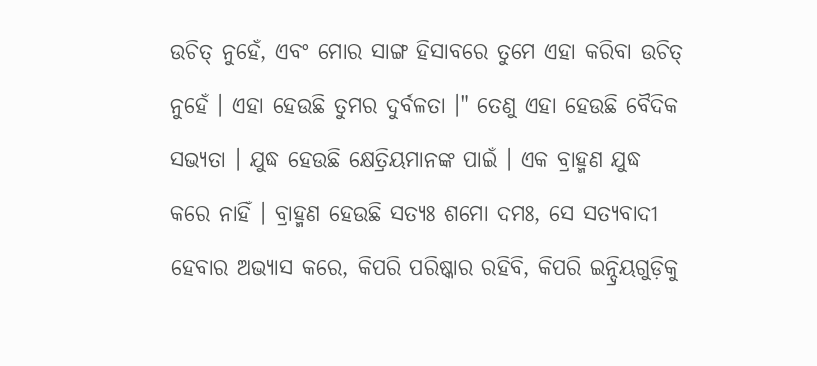ଉଚିତ୍ ନୁହେଁ, ଏବଂ ମୋର ସାଙ୍ଗ ହିସାବରେ ତୁମେ ଏହା କରିବା ଉଚିତ୍ ନୁହେଁ । ଏହା ହେଉଛି ତୁମର ଦୁର୍ବଳତା ।" ତେଣୁ ଏହା ହେଉଛି ବୈଦିକ ସଭ୍ୟତା । ଯୁଦ୍ଧ ହେଉଛି କ୍ଷେତ୍ରିୟମାନଙ୍କ ପାଇଁ । ଏକ ବ୍ରାହ୍ମଣ ଯୁଦ୍ଧ କରେ ନାହିଁ । ବ୍ରାହ୍ମଣ ହେଉଛି ସତ୍ୟଃ ଶମୋ ଦମଃ, ସେ ସତ୍ୟବାଦୀ ହେବାର ଅଭ୍ୟାସ କରେ, କିପରି ପରିଷ୍କାର ରହିବି, କିପରି ଇନ୍ଦ୍ରିୟଗୁଡ଼ିକୁ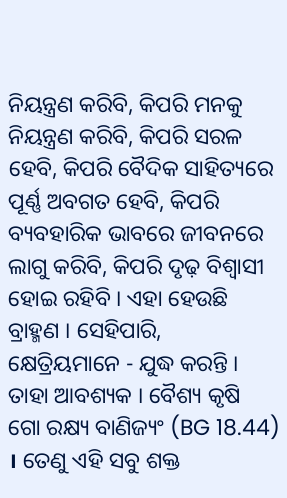ନିୟନ୍ତ୍ରଣ କରିବି, କିପରି ମନକୁ ନିୟନ୍ତ୍ରଣ କରିବି, କିପରି ସରଳ ହେବି, କିପରି ବୈଦିକ ସାହିତ୍ୟରେ ପୂର୍ଣ୍ଣ ଅବଗତ ହେବି, କିପରି ବ୍ୟବହାରିକ ଭାବରେ ଜୀବନରେ ଲାଗୁ କରିବି, କିପରି ଦୃଢ଼ ବିଶ୍ଵାସୀ ହୋଇ ରହିବି । ଏହା ହେଉଛି ବ୍ରାହ୍ମଣ । ସେହିପାରି, କ୍ଷେତ୍ରିୟମାନେ - ଯୁଦ୍ଧ କରନ୍ତି । ତାହା ଆବଶ୍ୟକ । ବୈଶ୍ୟ କୃଷି ଗୋ ରକ୍ଷ୍ୟ ବାଣିଜ୍ୟଂ (BG 18.44) । ତେଣୁ ଏହି ସବୁ ଶକ୍ତ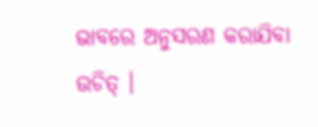ଭାବରେ ଅନୁସରଣ କରାଯିବା ଉଚିତ୍ ।